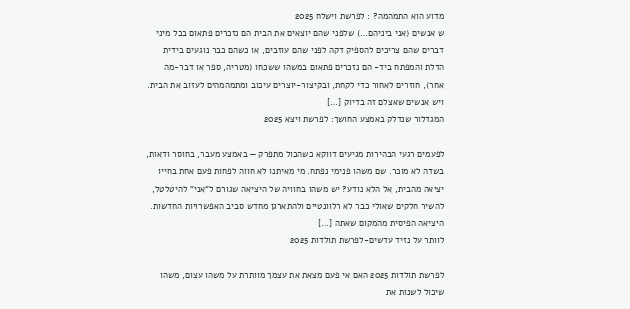מדוע הוא התמהמה? : לפרשת וישלח 2025
ש אנשים (אני ביניהם…) שלפני שהם יוצאים את הבית הם נזכרים פתאום בכל מיני דברים שהם צריכים להספיק דקה לפני שהם עוזבים, או כשהם כבר נוגעים בידית הדלת והמפתח ביד- הם נזכרים פתאום במשהו ששכחו (מטריה, ספר או דבר-מה אחר), חוזרים לאחור כדי לקחת, ובקיצור-יוצרים עיכוב ומתמהמהים לעזוב את הבית. ויש אנשים שאצלם זה בדיוק […]
המגדלור שנדלק באמצע החושך: לפרשת ויצא 2025

לפעמים רגעי הבהירות מגיעים דווקא כשהכול מתפרק — באמצע מעבר, בחוסר ודאות, בשדה לא מוכר. שם משהו פנימי נפתח. מי מאיתנו לא חווה לפחות פעם אחת בחייו יציאה מהבית, אל הלא נודע? יש משהו בחוויה של היציאה שגורם ל"אני" להיטלטל, להשיר חלקים שאולי כבר לא רלוונטיים ולהתארגן מחדש סביב האפשרויות החדשות. היציאה הפיסית מהמקום שאתה […]
לוותר על נזיד עדשים-לפרשת תולדות 2025

לפרשת תולדות 2025 האם אי פעם מצאת את עצמך מוותרת על משהו עצום, משהו שיכול לשנות את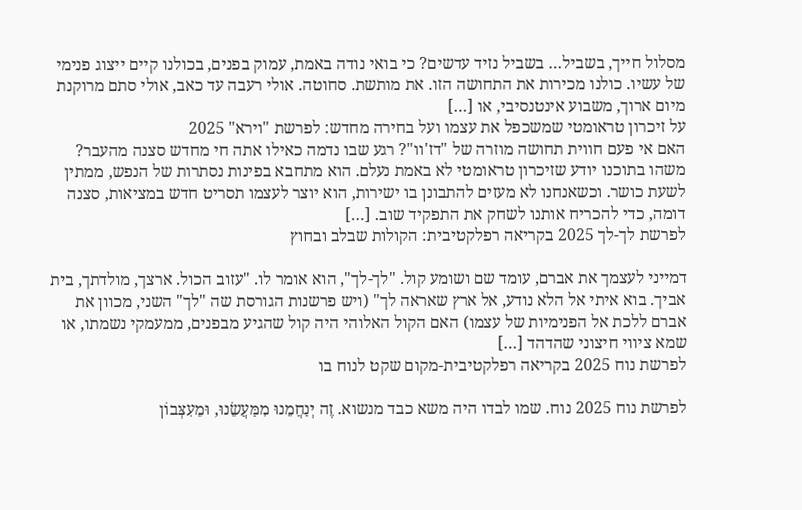מסלול חייך, בשביל… בשביל נזיד עדשים? כי בואי נודה באמת, עמוק בפנים, בכולנו קיים ייצוג פנימי של עשיו. כולנו מכירות את התחושה הזו. את מותשת. סחוטה. אולי רעבה עד כאב, אולי סתם מרוקנת מיום ארוך, משבוע אינטנסיבי, או […]
על זיכרון טראומטי שמשכפל את עצמו ועל בחירה מחדש: לפרשת "וירא" 2025
האם אי פעם חווית תחושה מוזרה של "דז'וו"? רגע שבו נדמה כאילו אתה חי מחדש סצנה מהעבר? משהו בתוכנו יודע שזיכרון טראומטי לא באמת נעלם. הוא מתחבא בפינות נסתרות של הנפש, ממתין לשעת כושר. וכשאנחנו לא מעזים להתבונן בו ישירות, הוא יוצר לעצמו תסריט חדש במציאות, סצנה דומה, כדי להכריח אותנו לשחק את התפקיד שוב. […]
לפרשת לך-לך 2025 בקריאה רפלקטיבית: הקולות שבלב ובחוץ

דמייני לעצמך את אברם, עומד שם ושומע קול. "לך-לך", הוא אומר לו. "עזוב הכול. ארצך, מולדתך, בית אביך. בוא איתי אל הלא נודע, אל ארץ שאראה לך" (ויש פרשנות הגורסת שה "לך" השני, מכוון את אברם ללכת אל הפנימיות של עצמו) האם הקול האלוהי היה קול שהגיע מבפנים, ממעמקי נשמתו, או שמא ציווי חיצוני שהדהד […]
לפרשת נוח 2025 בקריאה רפלקטיבית-מקום שקט לנוח בו

לפרשת נוח 2025 נוח. שמו לבדו היה משא כבד מנשוא. זֶה יְנַחֲמֵנוּ מִמַּעֲשֵׂנוּ, וּמֵעִצְּבוֹן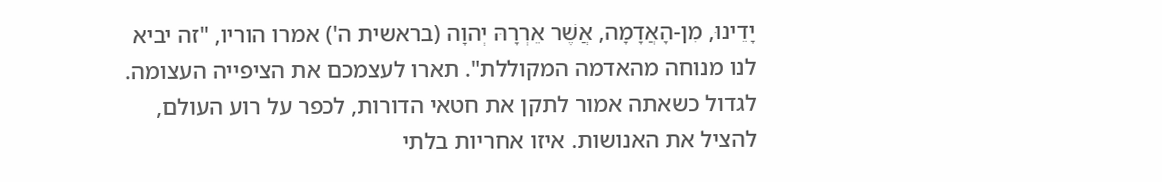יָדֵינוּ, מִן-הָאֲדָמָה, אֲשֶׁר אֵרְרָהּ יְהוָה (בראשית ה') אמרו הוריו, "זה יביא לנו מנוחה מהאדמה המקוללת". תארו לעצמכם את הציפייה העצומה. לגדול כשאתה אמור לתקן את חטאי הדורות, לכפר על רוע העולם, להציל את האנושות. איזו אחריות בלתי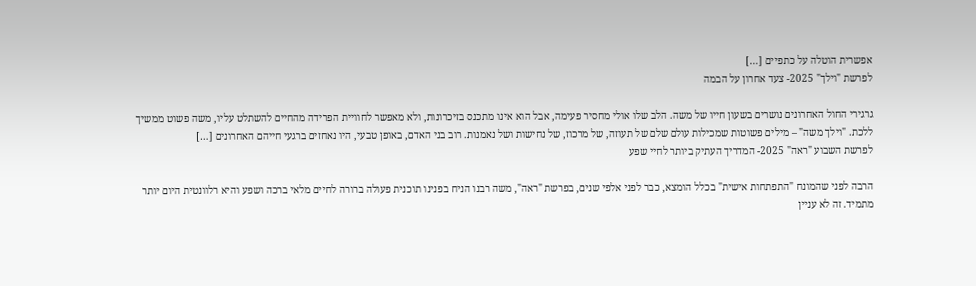אפשרית הוטלה על כתפיים […]
לפרשת "וילך" 2025- צעד אחרון על הבמה

גרגירי החול האחרונים נושרים בשעון חייו של משה. הלב שלו אולי מחסיר פעימה, אבל הוא אינו מתכנס בזיכרונות, ולא מאפשר לחוויית הפרידה מהחיים להשתלט עליו, משה פשוט ממשיך ללכת. "וילך משה" – מילים פשוטות שמכילות עולם שלם של תעוזה, של מרכוז, של נחישות ושל נאמנות. רוב בני האדם, באופן טבעי, היו נאחזים ברגעי חייהם האחרונים […]
לפרשת השבוע "ראה" 2025- המדריך העתיק ביותר לחיי שפע

הרבה לפני שהמונח "התפתחות אישית" בכלל הומצא, כבר לפני אלפי שנים, בפרשת "ראה", משה רבנו הניח בפנינו תוכנית פעולה ברורה לחיים מלאי ברכה ושפע והיא רלוונטית היום יותר מתמיד. זה לא עניין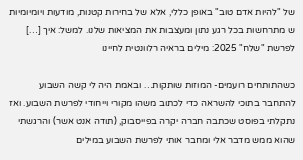של "להיות אדם טוב" באופן כללי, אלא של בחירות קטנות, מודעות ויומיומיות ש מתרחשות בכל רגע נתון ומעצבות את המציאות שלנו. למשל: איך […]
לפרשת "שלח" 2025: מילים בראיה רלוונטית לחיינו

כשהתותחים רועמים- המוזות שותקות… ובאמת היה לי קשה השבוע להתחבר בתוכי להשראה כדי לכתוב משהו מקורי וייחודי לפרשת השבוע. ואז נתקלתי בפוסט שכתבה חברה יקרה בפייסבוק, (תודה אנט אשר) והרגשתי שהוא ממש מדבר אלי ומחבר אותי לפרשת השבוע במילים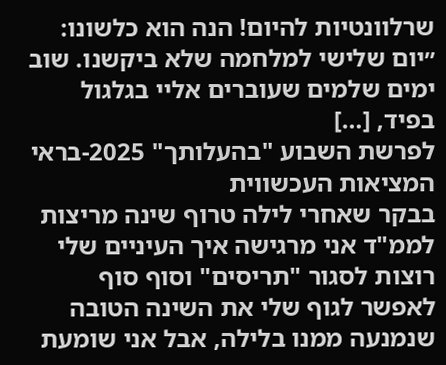שרלוונטיות להיום! הנה הוא כלשונו: ״יום שלישי למלחמה שלא ביקשנו. שוב ימים שלמים שעוברים אליי בגלגול בפיד, […]
לפרשת השבוע "בהעלותך" 2025-בראי המציאות העכשווית
בבקר שאחרי לילה טרוף שינה מריצות לממ"ד אני מרגישה איך העיניים שלי רוצות לסגור "תריסים" וסוף סוף לאפשר לגוף שלי את השינה הטובה שנמנעה ממנו בלילה, אבל אני שומעת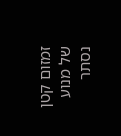זמזום קטן של מנוע נסתר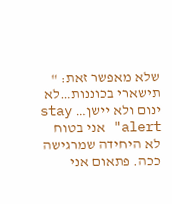שלא מאפשר זאת: " תישארי בכוננות…לא ינום ולא יישן… stay alert" אני בטוח לא היחידה שמרגישה ככה. פתאום אני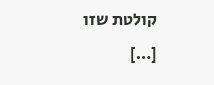קולטת שזו […]